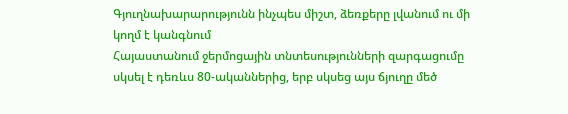Գյուղնախարարությունն ինչպես միշտ, ձեռքերը լվանում ու մի կողմ է կանգնում
Հայաստանում ջերմոցային տնտեսությունների զարգացումը սկսել է դեռևս 80-ականներից, երբ սկսեց այս ճյուղը մեծ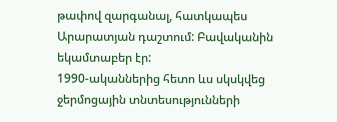թափով զարգանալ, հատկապես Արարատյան դաշտում: Բավականին եկամտաբեր էր:
1990-ականներից հետո ևս սկսկվեց ջերմոցային տնտեսությունների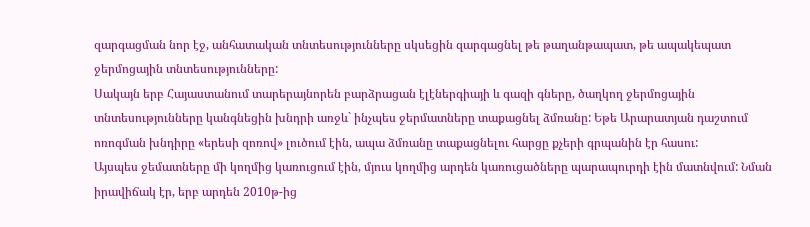զարգացման նոր էջ, անհատական տնտեսությունները սկսեցին զարգացնել թե թաղանթապատ, թե ապակեպատ ջերմոցային տնտեսությունները:
Սակայն երբ Հայաստանում տարերայնորեն բարձրացան էլէներգիայի և գազի գները, ծաղկող ջերմոցային տնտեսությունները կանգնեցին խնդրի առջև` ինչպես ջերմատները տաքացնել ձմռանը: Եթե Արարատյան դաշտում ոռոգման խնդիրը «երեսի զոռով» լուծում էին, ապա ձմռանը տաքացնելու հարցը քչերի գրպանին էր հասու:
Այսպես ջեմատները մի կողմից կառուցում էին, մյուս կողմից արդեն կառուցածները պարապուրդի էին մատնվում: Նման իրավիճակ էր, երբ արդեն 2010թ-ից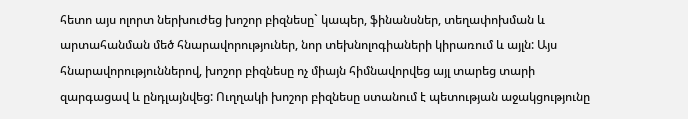հետո այս ոլորտ ներխուժեց խոշոր բիզնեսը` կապեր, ֆինանսներ, տեղափոխման և արտահանման մեծ հնարավորություներ, նոր տեխնոլոգիաների կիրառում և այլն: Այս հնարավորություններով, խոշոր բիզնեսը ոչ միայն հիմնավորվեց այլ տարեց տարի զարգացավ և ընդլայնվեց: Ուղղակի խոշոր բիզնեսը ստանում է պետության աջակցությունը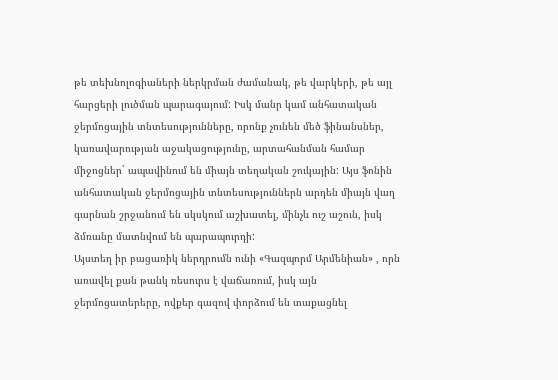թե տեխնոլոգիաների ներկրման ժամանակ, թե վարկերի, թե այլ հարցերի լուծման պարագայում: Իսկ մանր կամ անհատական ջերմոցային տնտեսությունները, որոնք չունեն մեծ ֆինանսներ, կառավարության աջակացությունը, արտահանման համար միջոցներ` ապավինում են միայն տեղական շուկային: Այս ֆոնին անհատական ջերմոցային տնտեսություններն արդեն միայն վաղ գարնան շրջանում են սկսկում աշխատել, մինչև ուշ աշուն, իսկ ձմռանը մատնվում են պարապուրդի:
Այստեղ իր բացառիկ ներդրումն ունի «Գազպորմ Արմենիան» , որն առավել քան թանկ ռեսուրս է վաճառում, իսկ այն ջերմոցատերերը, ովքեր գազով փորձում են տաքացնել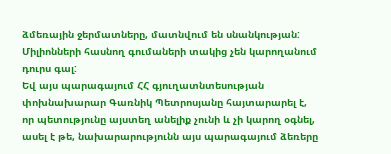ձմեռային ջերմատները, մատնվում են սնանկության: Միլիոնների հասնող գումաների տակից չեն կարողանում դուրս գալ:
Եվ այս պարագայում ՀՀ գյուղատնտեսության փոխնախարար Գառնիկ Պետրոսյանը հայտարարել է, որ պետությունը այստեղ անելիք չունի և չի կարող օգնել, ասել է թե, նախարարությունն այս պարագայում ձեռերը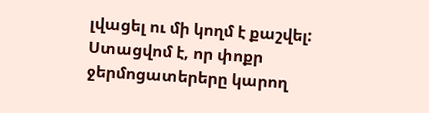լվացել ու մի կողմ է քաշվել:
Ստացվոմ է, որ փոքր ջերմոցատերերը կարող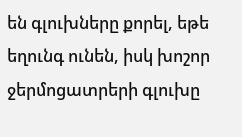են գլուխները քորել, եթե եղունգ ունեն, իսկ խոշոր ջերմոցատրերի գլուխը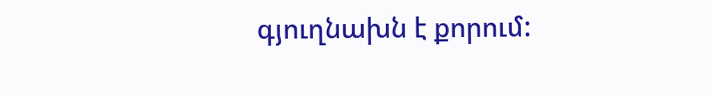գյուղնախն է քորում: